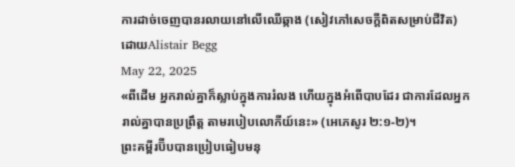ការដាច់ចេញបានរលាយនៅលើឈើឆ្កាង (សៀវភៅសេចក្ដីពិតសម្រាប់ជីវិត)
ដោយAlistair Begg
May 22, 2025
«ពីដើម អ្នករាល់គ្នាក៏ស្លាប់ក្នុងការរំលង ហើយក្នុងអំពើបាបដែរ ជាការដែលអ្នករាល់គ្នាបានប្រព្រឹត្ត តាមរបៀបលោកីយ៍នេះ» (អេភេសូរ ២:១-២)។
ព្រះគម្ពីរប៊ីបបានប្រៀបធៀបមនុ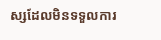ស្សដែលមិនទទួលការ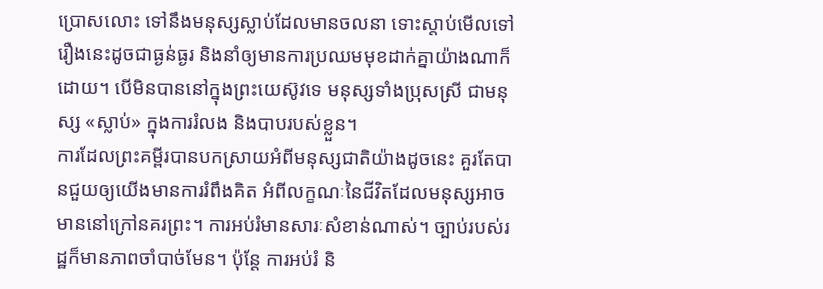ប្រោសលោះ ទៅនឹងមនុស្សស្លាប់ដែលមានចលនា ទោះស្តាប់មើលទៅ រឿងនេះដូចជាធ្ងន់ធ្ងរ និងនាំឲ្យមានការប្រឈមមុខដាក់គ្នាយ៉ាងណាក៏ដោយ។ បើមិនបាននៅក្នុងព្រះយេស៊ូវទេ មនុស្សទាំងប្រុសស្រី ជាមនុស្ស «ស្លាប់» ក្នុងការរំលង និងបាបរបស់ខ្លួន។
ការដែលព្រះគម្ពីរបានបកស្រាយអំពីមនុស្សជាតិយ៉ាងដូចនេះ គួរតែបានជួយឲ្យយើងមានការរំពឹងគិត អំពីលក្ខណៈនៃជីវិតដែលមនុស្សអាចមាននៅក្រៅនគរព្រះ។ ការអប់រំមានសារៈសំខាន់ណាស់។ ច្បាប់របស់រដ្ឋក៏មានភាពចាំបាច់មែន។ ប៉ុន្តែ ការអប់រំ និ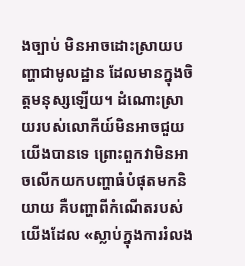ងច្បាប់ មិនអាចដោះស្រាយបញ្ហាជាមូលដ្ឋាន ដែលមានក្នុងចិត្តមនុស្សឡើយ។ ដំណោះស្រាយរបស់លោកីយ៍មិនអាចជួយយើងបានទេ ព្រោះពួកវាមិនអាចលើកយកបញ្ហាធំបំផុតមកនិយាយ គឺបញ្ហាពីកំណើតរបស់យើងដែល «ស្លាប់ក្នុងការរំលង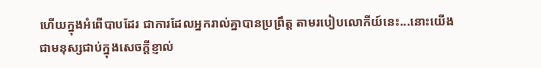ហើយក្នុងអំពើបាបដែរ ជាការដែលអ្នករាល់គ្នាបានប្រព្រឹត្ត តាមរបៀបលោកីយ៍នេះ...នោះយើងជាមនុស្សជាប់ក្នុងសេចក្តីខ្ញាល់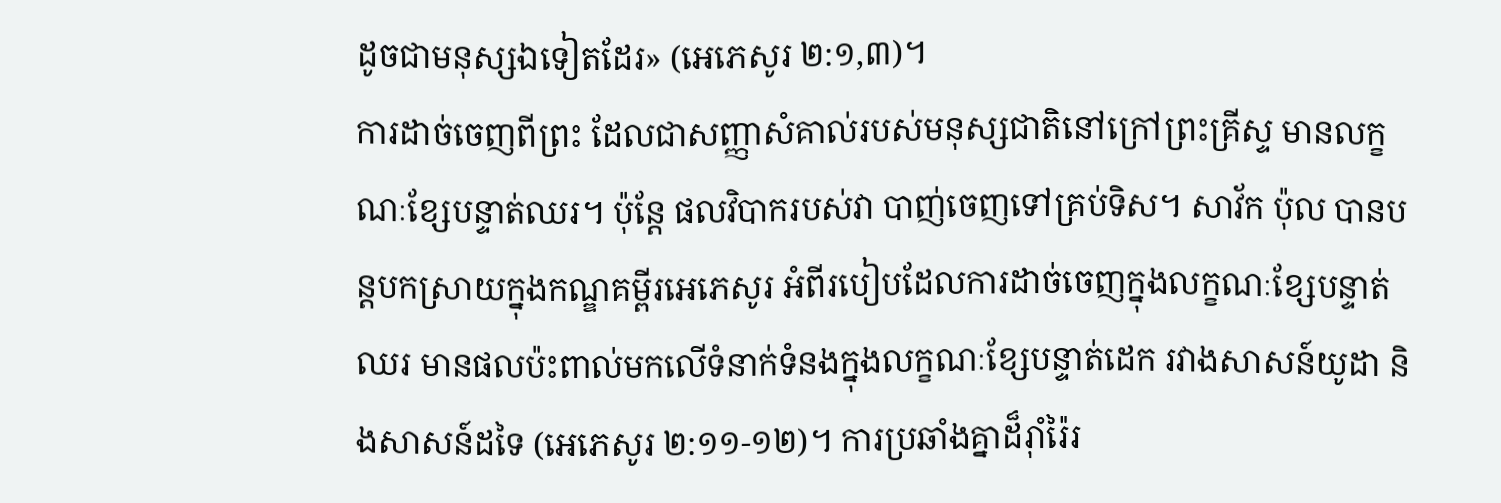ដូចជាមនុស្សឯទៀតដែរ» (អេភេសូរ ២:១,៣)។
ការដាច់ចេញពីព្រះ ដែលជាសញ្ញាសំគាល់របស់មនុស្សជាតិនៅក្រៅព្រះគ្រីស្ទ មានលក្ខណៈខ្សែបន្ទាត់ឈរ។ ប៉ុន្តែ ផលវិបាករបស់វា បាញ់ចេញទៅគ្រប់ទិស។ សាវ័ក ប៉ុល បានបន្តបកស្រាយក្នុងកណ្ឌគម្ពីរអេភេសូរ អំពីរបៀបដែលការដាច់ចេញក្នុងលក្ខណៈខ្សែបន្ទាត់ឈរ មានផលប៉ះពាល់មកលើទំនាក់ទំនងក្នុងលក្ខណៈខ្សែបន្ទាត់ដេក រវាងសាសន៍យូដា និងសាសន៍ដទៃ (អេភេសូរ ២:១១-១២)។ ការប្រឆាំងគ្នាដ៏រ៉ាំរ៉ៃរ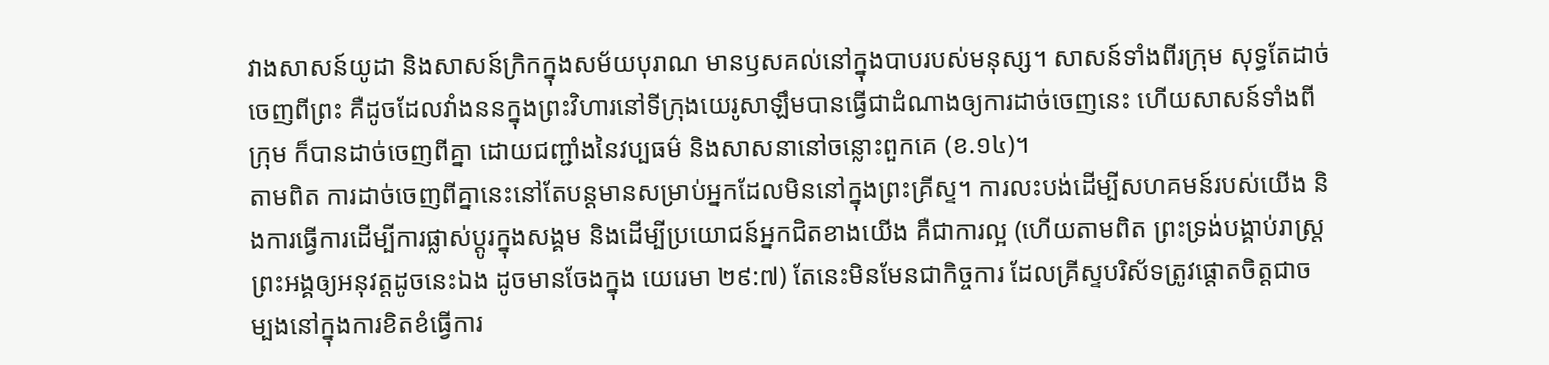វាងសាសន៍យូដា និងសាសន៍ក្រិកក្នុងសម័យបុរាណ មានឫសគល់នៅក្នុងបាបរបស់មនុស្ស។ សាសន៍ទាំងពីរក្រុម សុទ្ធតែដាច់ចេញពីព្រះ គឺដូចដែលវាំងននក្នុងព្រះវិហារនៅទីក្រុងយេរូសាឡឹមបានធ្វើជាដំណាងឲ្យការដាច់ចេញនេះ ហើយសាសន៍ទាំងពីក្រុម ក៏បានដាច់ចេញពីគ្នា ដោយជញ្ជាំងនៃវប្បធម៌ និងសាសនានៅចន្លោះពួកគេ (ខ.១៤)។
តាមពិត ការដាច់ចេញពីគ្នានេះនៅតែបន្តមានសម្រាប់អ្នកដែលមិននៅក្នុងព្រះគ្រីស្ទ។ ការលះបង់ដើម្បីសហគមន៍របស់យើង និងការធ្វើការដើម្បីការផ្លាស់ប្ដូរក្នុងសង្គម និងដើម្បីប្រយោជន៍អ្នកជិតខាងយើង គឺជាការល្អ (ហើយតាមពិត ព្រះទ្រង់បង្គាប់រាស្ត្រព្រះអង្គឲ្យអនុវត្តដូចនេះឯង ដូចមានចែងក្នុង យេរេមា ២៩:៧) តែនេះមិនមែនជាកិច្ចការ ដែលគ្រីស្ទបរិស័ទត្រូវផ្ដោតចិត្តជាចម្បងនៅក្នុងការខិតខំធ្វើការ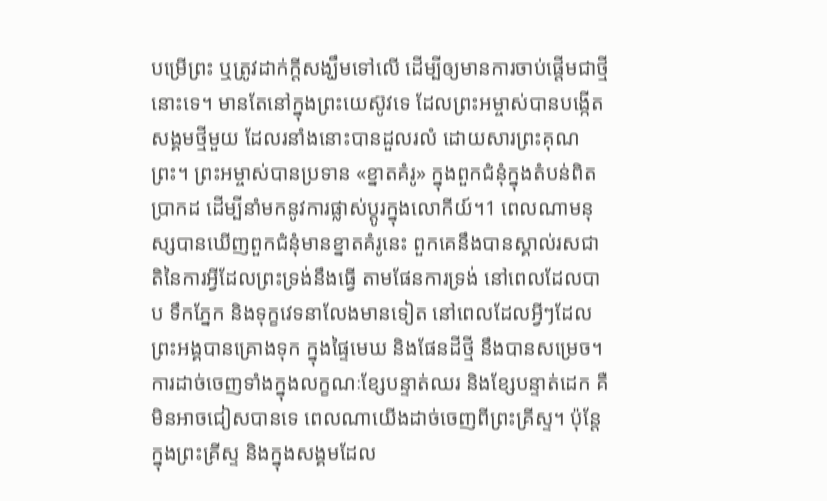បម្រើព្រះ ឬត្រូវដាក់ក្តីសង្ឃឹមទៅលើ ដើម្បីឲ្យមានការចាប់ផ្ដើមជាថ្មីនោះទេ។ មានតែនៅក្នុងព្រះយេស៊ូវទេ ដែលព្រះអម្ចាស់បានបង្កើតសង្គមថ្មីមួយ ដែលរនាំងនោះបានដួលរលំ ដោយសារព្រះគុណព្រះ។ ព្រះអម្ចាស់បានប្រទាន «ខ្នាតគំរូ» ក្នុងពួកជំនុំក្នុងតំបន់ពិតប្រាកដ ដើម្បីនាំមកនូវការផ្លាស់ប្ដូរក្នុងលោកីយ៍។1 ពេលណាមនុស្សបានឃើញពួកជំនុំមានខ្នាតគំរូនេះ ពួកគេនឹងបានស្គាល់រសជាតិនៃការអ្វីដែលព្រះទ្រង់នឹងធ្វើ តាមផែនការទ្រង់ នៅពេលដែលបាប ទឹកភ្នែក និងទុក្ខវេទនាលែងមានទៀត នៅពេលដែលអ្វីៗដែលព្រះអង្គបានគ្រោងទុក ក្នុងផ្ទៃមេឃ និងផែនដីថ្មី នឹងបានសម្រេច។
ការដាច់ចេញទាំងក្នុងលក្ខណៈខ្សែបន្ទាត់ឈរ និងខ្សែបន្ទាត់ដេក គឺមិនអាចជៀសបានទេ ពេលណាយើងដាច់ចេញពីព្រះគ្រីស្ទ។ ប៉ុន្តែ ក្នុងព្រះគ្រីស្ទ និងក្នុងសង្គមដែល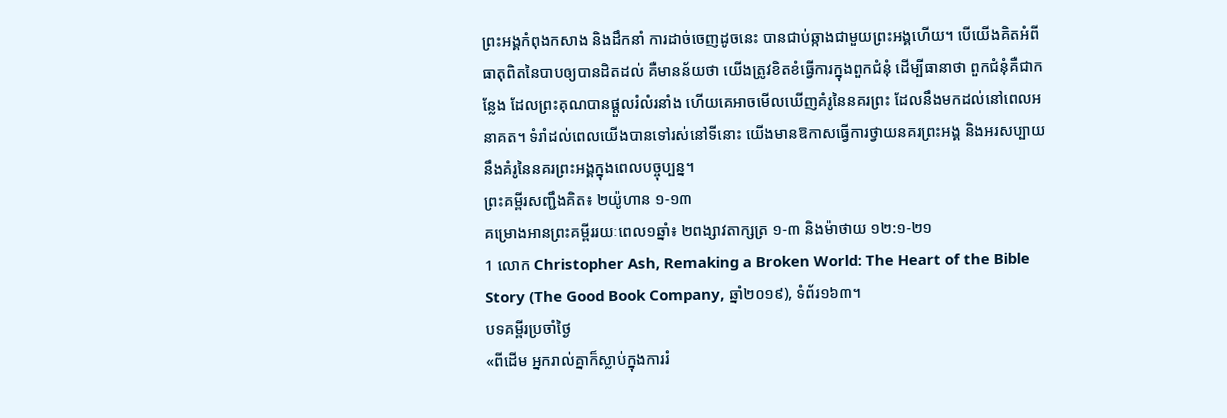ព្រះអង្គកំពុងកសាង និងដឹកនាំ ការដាច់ចេញដូចនេះ បានជាប់ឆ្កាងជាមួយព្រះអង្គហើយ។ បើយើងគិតអំពីធាតុពិតនៃបាបឲ្យបានដិតដល់ គឺមានន័យថា យើងត្រូវខិតខំធ្វើការក្នុងពួកជំនុំ ដើម្បីធានាថា ពួកជំនុំគឺជាកន្លែង ដែលព្រះគុណបានផ្ដួលរំលំរនាំង ហើយគេអាចមើលឃើញគំរូនៃនគរព្រះ ដែលនឹងមកដល់នៅពេលអនាគត។ ទំរាំដល់ពេលយើងបានទៅរស់នៅទីនោះ យើងមានឱកាសធ្វើការថ្វាយនគរព្រះអង្គ និងអរសប្បាយនឹងគំរូនៃនគរព្រះអង្គក្នុងពេលបច្ចុប្បន្ន។
ព្រះគម្ពីរសញ្ជឹងគិត៖ ២យ៉ូហាន ១-១៣
គម្រោងអានព្រះគម្ពីររយៈពេល១ឆ្នាំ៖ ២ពង្សាវតាក្សត្រ ១-៣ និងម៉ាថាយ ១២:១-២១
1 លោក Christopher Ash, Remaking a Broken World: The Heart of the Bible Story (The Good Book Company, ឆ្នាំ២០១៩), ទំព័រ១៦៣។
បទគម្ពីរប្រចាំថ្ងៃ
«ពីដើម អ្នករាល់គ្នាក៏ស្លាប់ក្នុងការរំ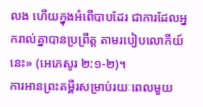លង ហើយក្នុងអំពើបាបដែរ ជាការដែលអ្នករាល់គ្នាបានប្រព្រឹត្ត តាមរបៀបលោកីយ៍នេះ» (អេភេសូរ ២:១-២)។
ការអានព្រះគម្ពីរសម្រាប់រយៈពេលមួយ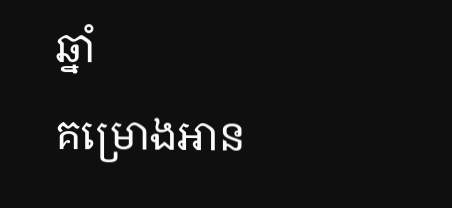ឆ្នាំ
គម្រោងអាន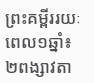ព្រះគម្ពីររយៈពេល១ឆ្នាំ៖ ២ពង្សាវតា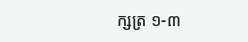ក្សត្រ ១-៣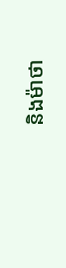និងម៉ាថា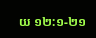យ ១២:១-២១